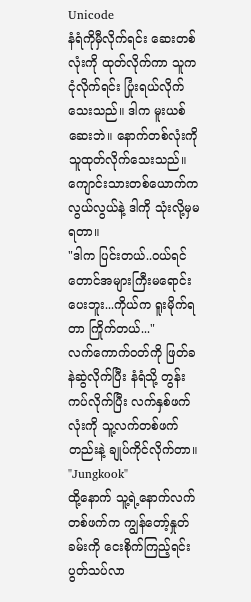Unicode
နံရံကိုမှီလိုက်ရင်း ဆေးတစ်လုံးကို ထုတ်လိုက်ကာ သူက ငုံလိုက်ရင်း ပြုံးရယ်လိုက်သေးသည်။ ဒါက မူးယစ်ဆေးဘဲ။ နောက်တစ်လုံးကို သူထုတ်လိုက်သေးသည်။
ကျောင်းသားတစ်ယောက်က လွယ်လွယ်နဲ့ ဒါကို သုံးလို့မှမရတာ။
"ဒါက ပြင်းတယ်..ဝယ်ရင်တောင်အများကြီးမရောင်းပေးဘူး...ကိုယ်က ရူးမိုက်ရတာ ကြိုက်တယ်..."
လက်ကောက်ဝတ်ကို ဖြတ်ခနဲဆွဲလိုက်ပြီး နံရံသို့ တွန်းကပ်လိုက်ပြီး လက်နှစ်ဖက်လုံးကို သူ့လက်တစ်ဖက်တည်းနဲ့ ချုပ်ကိုင်လိုက်တာ။
"Jungkook"
ထို့နောက် သူ့ရဲ့နောက်လက်တစ်ဖက်က ကျွန်တော့်နှုတ်ခမ်းကို ငေးစိုက်ကြည့်ရင်း ပွတ်သပ်လာ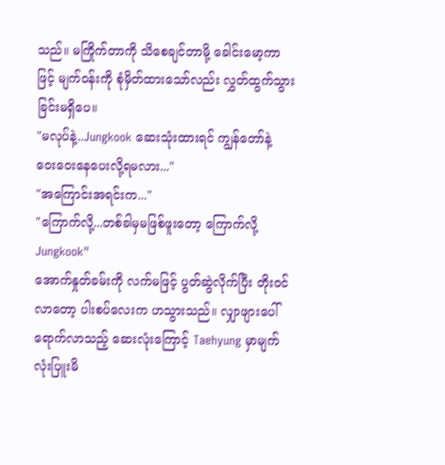သည်။ မကြိုက်တာကို သိစေချင်တာမို့ ခေါင်းမော့ကာဖြင့် မျက်ဝန်းကို စုံမှိတ်ထားသော်လည်း လွှတ်ထွက်သွားခြင်းမရှိပေ။
"မလုပ်နဲ့..Jungkook ဆေးသုံးထားရင် ကျွန်တော်နဲ့ ဝေးဝေးနေပေးလို့ရမလား..."
"အကြောင်းအရင်းက..."
"ကြောက်လို့...တစ်ခါမှမဖြစ်ဖူးတော့ ကြောက်လို့ Jungkook"
အောက်နှုတ်ခမ်းကို လက်မဖြင့် ပွတ်ဆွဲလိုက်ပြီး တိုးဝင်လာတော့ ပါးစပ်လေးက ဟသွားသည်။ လျှာဖျားပေါ်ရောက်လာသည့် ဆေးလုံးကြောင့် Taehyung မှာမျက်လုံးပြူးမိ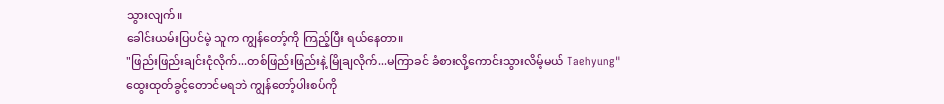သွားလျက်။
ခေါင်းယမ်းပြပင်မဲ့ သူက ကျွန်တော့်ကို ကြည့်ပြီး ရယ်နေတာ။
"ဖြည်းဖြည်းချင်းငုံလိုက်...တစ်ဖြည်းဖြည်းနဲ့ မြိုချလိုက်...မကြာခင် ခံစားလို့ကောင်းသွားလိမ့်မယ် Taehyung"
ထွေးထုတ်ခွင့်တောင်မရဘဲ ကျွန်တော့်ပါးစပ်ကို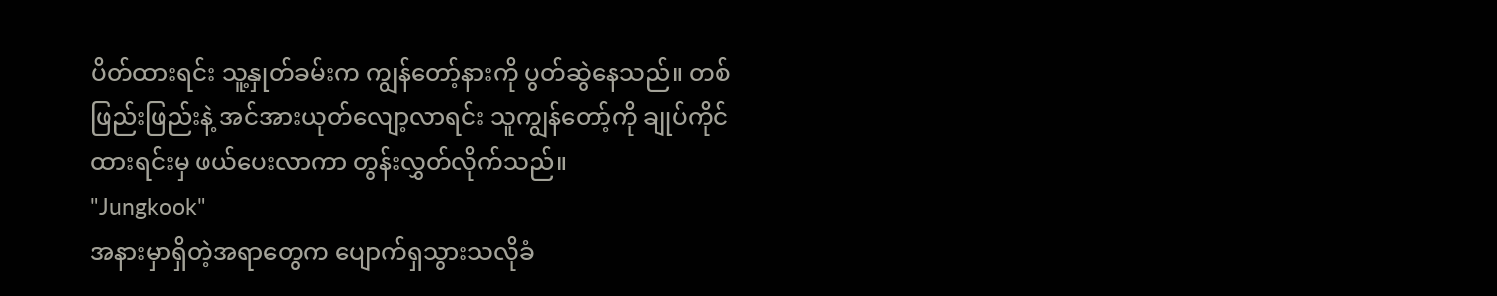ပိတ်ထားရင်း သူ့နှုတ်ခမ်းက ကျွန်တော့်နားကို ပွတ်ဆွဲနေသည်။ တစ်ဖြည်းဖြည်းနဲ့ အင်အားယုတ်လျော့လာရင်း သူကျွန်တော့်ကို ချုပ်ကိုင်ထားရင်းမှ ဖယ်ပေးလာကာ တွန်းလွှတ်လိုက်သည်။
"Jungkook"
အနားမှာရှိတဲ့အရာတွေက ပျောက်ရှသွားသလိုခံ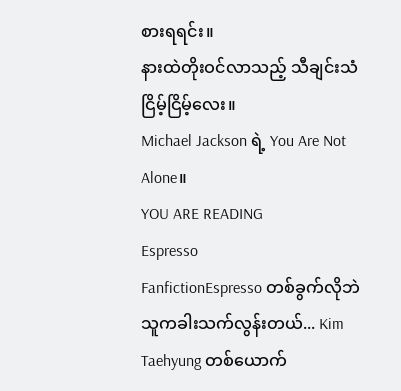စားရရင်း။
နားထဲတိုးဝင်လာသည့် သီချင်းသံငြိမ့်ငြိမ့်လေး။
Michael Jackson ရဲ့ You Are Not Alone။
YOU ARE READING
Espresso
FanfictionEspresso တစ်ခွက်လိုဘဲ သူကခါးသက်လွန်းတယ်... Kim Taehyung တစ်ယောက်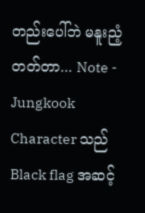တည်းပေါ်ဘဲ မနူးညံ့တတ်တာ... Note - Jungkook Character သည် Black flag အဆင့်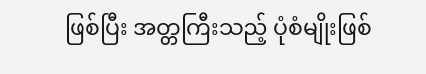ဖြစ်ပြီး အတ္တကြီးသည့် ပုံစံမျိုးဖြစ်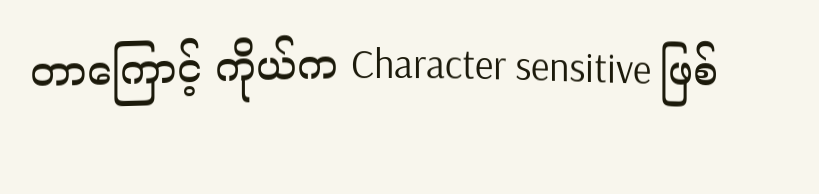တာကြောင့် ကိုယ်က Character sensitive ဖြစ်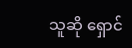သူဆို ရှောင်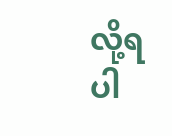လို့ရပါ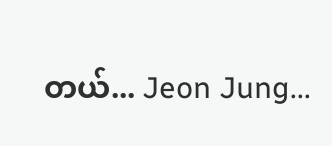တယ်... Jeon Jung...